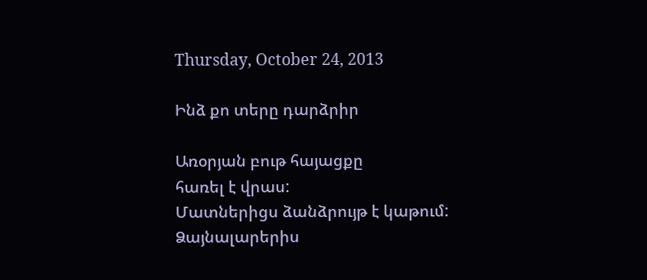Thursday, October 24, 2013

Ինձ քո տերը դարձրիր

Առօրյան բութ հայացքը
հառել է վրաս:
Մատներիցս ձանձրույթ է կաթում:
Ձայնալարերիս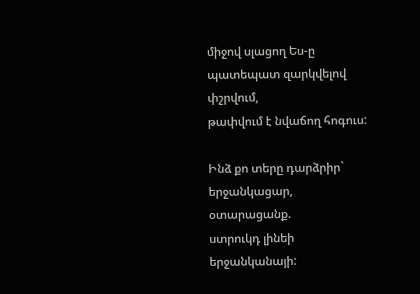միջով սլացող Ես-ը
պատեպատ զարկվելով
փշրվում,
թափվում է նվաճող հոգուս:

Ինձ քո տերը դարձրիր`
երջանկացար,
օտարացանք.
ստրուկդ լինեի
երջանկանայի: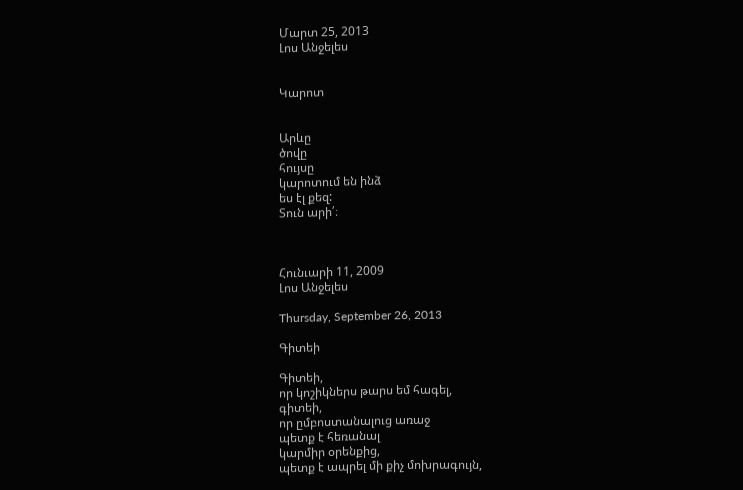Մարտ 25, 2013
Լոս Անջելես


Կարոտ


Արևը
ծովը
հույսը
կարոտում են ինձ
ես էլ քեզ:
Տուն արի՛։



Հունւարի 11, 2009
Լոս Անջելես

Thursday, September 26, 2013

Գիտեի

Գիտեի,
որ կոշիկներս թարս եմ հագել,
գիտեի,
որ ըմբոստանալուց առաջ
պետք է հեռանալ
կարմիր օրենքից,
պետք է ապրել մի քիչ մոխրագույն,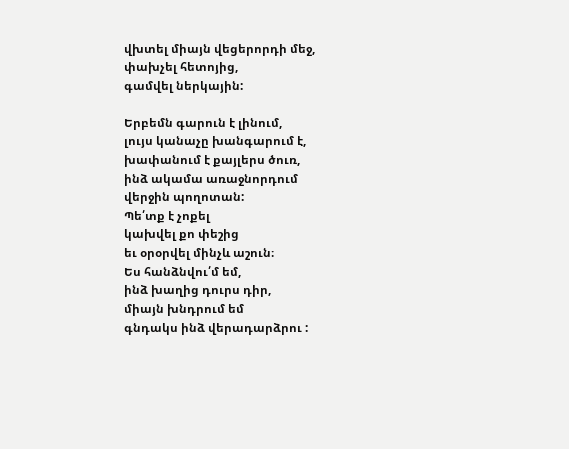վխտել միայն վեցերորդի մեջ,
փախչել հետոյից,
գամվել ներկային:

Երբեմն գարուն է լինում,
լույս կանաչը խանգարում է,
խափանում է քայլերս ծուռ,
ինձ ակամա առաջնորդում
վերջին պողոտան:
Պե՛տք է չոքել
կախվել քո փեշից
եւ օրօրվել մինչև աշուն։
Ես հանձնվու՛մ եմ,
ինձ խաղից դուրս դիր,
միայն խնդրում եմ
գնդակս ինձ վերադարձրու :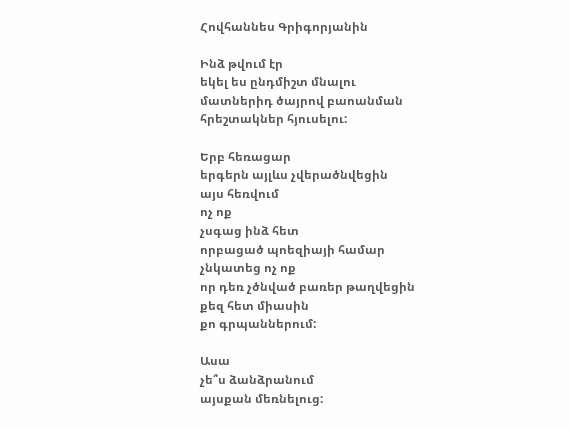Հովհաննես Գրիգորյանին

Ինձ թվում էր
եկել ես ընդմիշտ մնալու
մատներիդ ծայրով բաոանման
հրեշտակներ հյուսելու:

Երբ հեռացար
երգերն այլևս չվերածնվեցին
այս հեռվում
ոչ ոք
չսգաց ինձ հետ
որբացած պոեզիայի համար
չնկատեց ոչ ոք
որ դեռ չծնված բառեր թաղվեցին
քեզ հետ միասին
քո գրպաններում:

Ասա
չե՞ս ձանձրանում
այսքան մեռնելուց: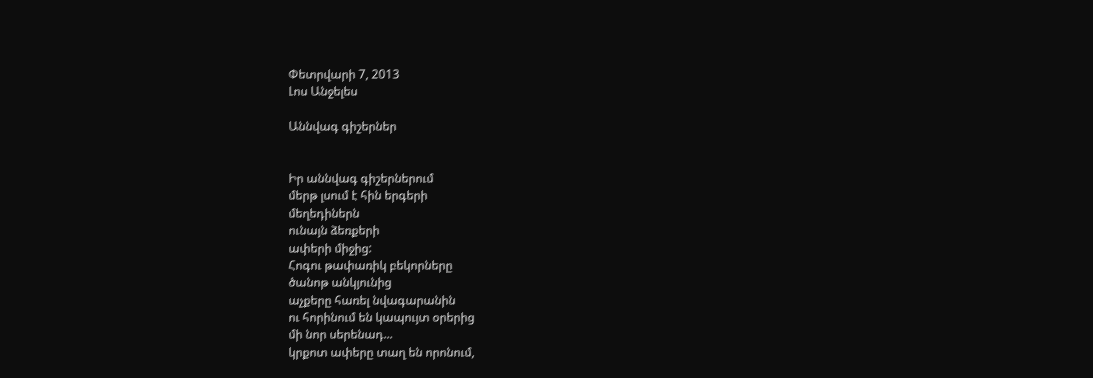Փետրվարի 7, 2013
Լոս Անջելես

Աննվագ գիշերներ


Իր աննվագ գիշերներում
մերթ լսում է հին երգերի
մեղեդիներն
ունայն ձեռքերի
ափերի միջից:
Հոգու թափառիկ բեկորները
ծանոթ անկյունից
աչքերը հառել նվագարանին
ու հորինում են կապույտ օրերից
մի նոր սերենադ...
կրքոտ ափերը տաղ են որոնում,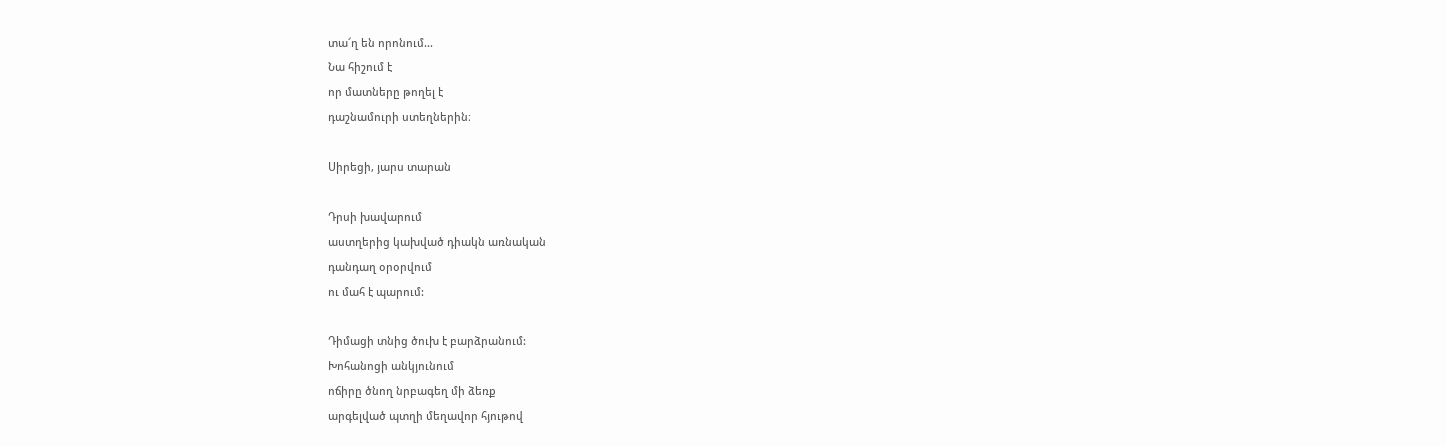տա՜ղ են որոնում...
Նա հիշում է
որ մատները թողել է
դաշնամուրի ստեղներին։

Սիրեցի, յարս տարան

Դրսի խավարում
աստղերից կախված դիակն առնական
դանդաղ օրօրվում
ու մահ է պարում:

Դիմացի տնից ծուխ է բարձրանում:
Խոհանոցի անկյունում
ոճիրը ծնող նրբագեղ մի ձեռք
արգելված պտղի մեղավոր հյութով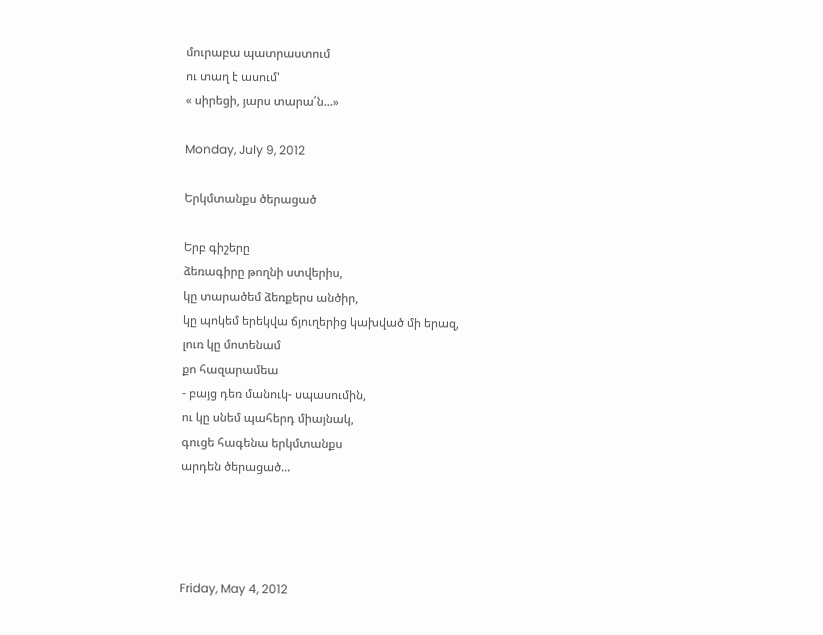մուրաբա պատրաստում
ու տաղ է ասում'
« սիրեցի, յարս տարա՛ն...»

Monday, July 9, 2012

Երկմտանքս ծերացած

Երբ գիշերը
ձեռագիրը թողնի ստվերիս,
կը տարածեմ ձեռքերս անծիր,
կը պոկեմ երեկվա ճյուղերից կախված մի երազ,
լուռ կը մոտենամ
քո հազարամեա
- բայց դեռ մանուկ- սպասումին,
ու կը սնեմ պահերդ միայնակ,
գուցե հագենա երկմտանքս
արդեն ծերացած...




Friday, May 4, 2012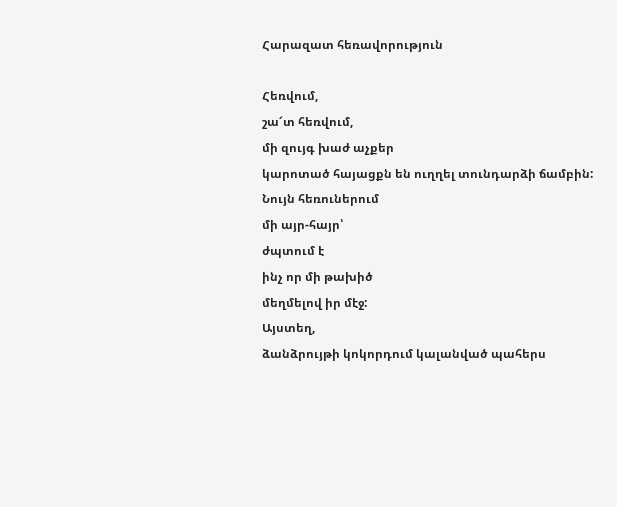Հարազատ հեռավորություն

Հեռվում,
շա՜տ հեռվում,
մի զույգ խաժ աչքեր
կարոտած հայացքն են ուղղել տունդարձի ճամբին:
Նույն հեռուներում
մի այր-հայր՝
ժպտում է
ինչ որ մի թախիծ
մեղմելով իր մէջ:
Այստեղ,
ձանձրույթի կոկորդում կալանված պահերս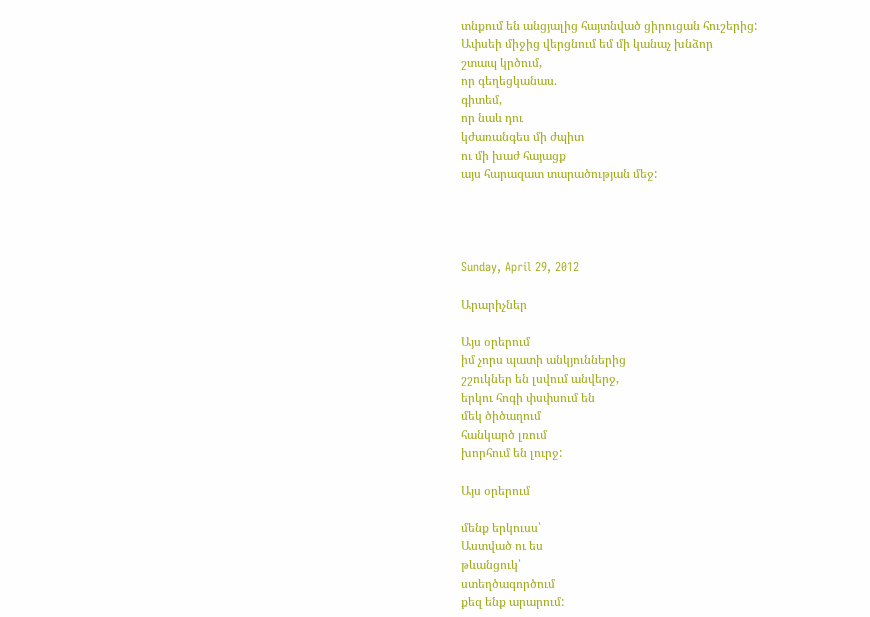տնքում են անցյալից հայտնված ցիրուցան հուշերից:
Ափսեի միջից վերցնում եմ մի կանաչ խնձոր
շտապ կրծում,
որ գեղեցկանաս.
գիտեմ,
որ նաև դու
կժառանգես մի ժպիտ
ու մի խաժ հայացք
այս հարազատ տարածության մեջ:




Sunday, April 29, 2012

Արարիչներ

Այս օրերում
իմ չորս պատի անկյուններից
շշուկներ են լսվում անվերջ,
երկու հոգի փսփսում են
մեկ ծիծաղում
հանկարծ լռում
խորհում են լուրջ:

Այս օրերում

մենք երկուսս՝
Աստված ու ես
թևանցուկ՝
ստեղծագործում
քեզ ենք արարում: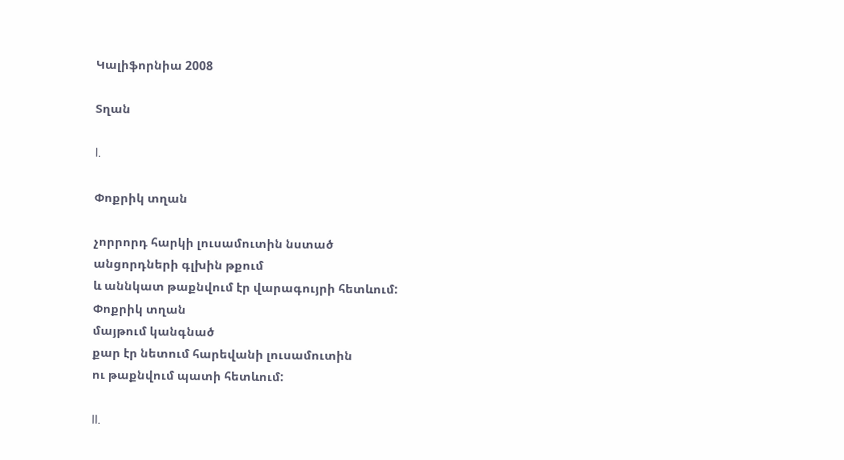Կալիֆորնիա 2008

Տղան

I.

Փոքրիկ տղան

չորրորդ հարկի լուսամուտին նստած
անցորդների գլխին թքում
և աննկատ թաքնվում էր վարագույրի հետևում:
Փոքրիկ տղան
մայթում կանգնած
քար էր նետում հարեվանի լուսամուտին
ու թաքնվում պատի հետևում:

II.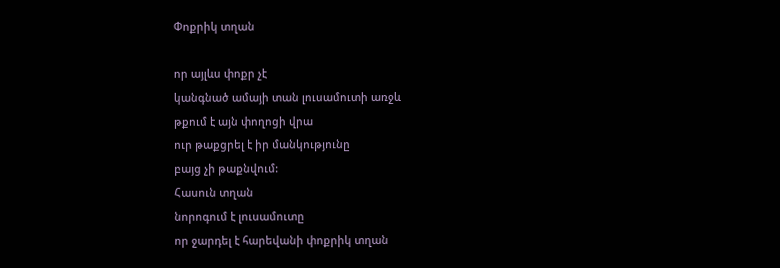Փոքրիկ տղան

որ այլևս փոքր չէ
կանգնած ամայի տան լուսամուտի առջև
թքում է այն փողոցի վրա
ուր թաքցրել է իր մանկությունը
բայց չի թաքնվում:
Հասուն տղան
նորոգում է լուսամուտը
որ ջարդել է հարեվանի փոքրիկ տղան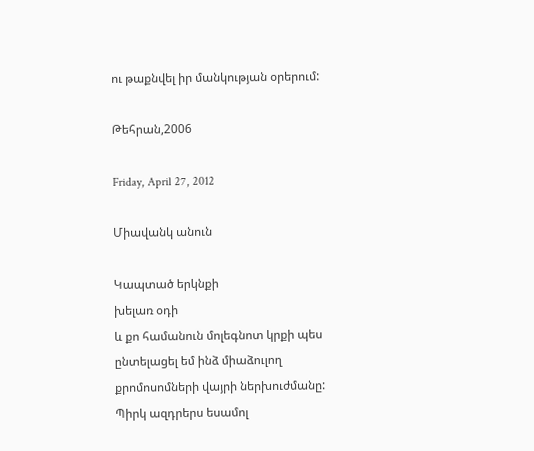ու թաքնվել իր մանկության օրերում:

Թեհրան,2006

Friday, April 27, 2012

Միավանկ անուն

Կապտած երկնքի
խելառ օդի
և քո համանուն մոլեգնոտ կրքի պես
ընտելացել եմ ինձ միաձուլող
քրոմոսոմների վայրի ներխուժմանը:
Պիրկ ազդրերս եսամոլ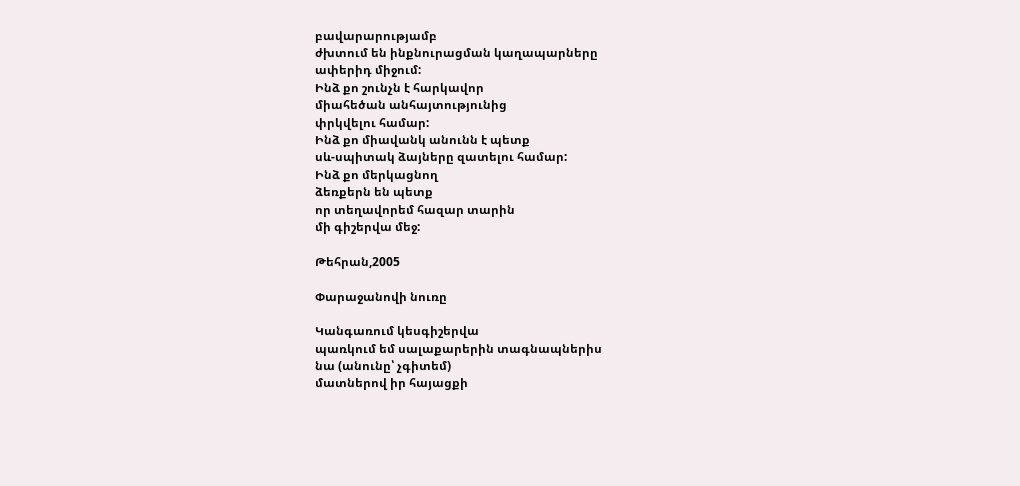բավարարությամբ
ժխտում են ինքնուրացման կաղապարները
ափերիդ միջում:
Ինձ քո շունչն է հարկավոր
միահեծան անհայտությունից
փրկվելու համար:
Ինձ քո միավանկ անունն է պետք
սև-սպիտակ ձայները զատելու համար:
Ինձ քո մերկացնող
ձեռքերն են պետք
որ տեղավորեմ հազար տարին
մի գիշերվա մեջ:

Թեհրան,2005

Փարաջանովի նուռը

Կանգառում կեսգիշերվա
պառկում եմ սալաքարերին տագնապներիս
նա (անունը՝ չգիտեմ)
մատներով իր հայացքի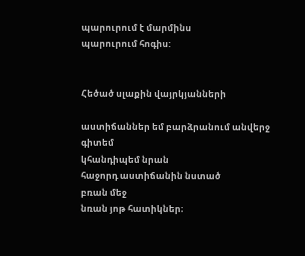պարուրում է մարմինս
պարուրում հոգիս:


Հեծած սլաքին վայրկյանների

աստիճաններ եմ բարձրանում անվերջ
գիտեմ
կհանդիպեմ նրան
հաջորդ աստիճանին նստած
բռան մեջ
նռան յոթ հատիկներ։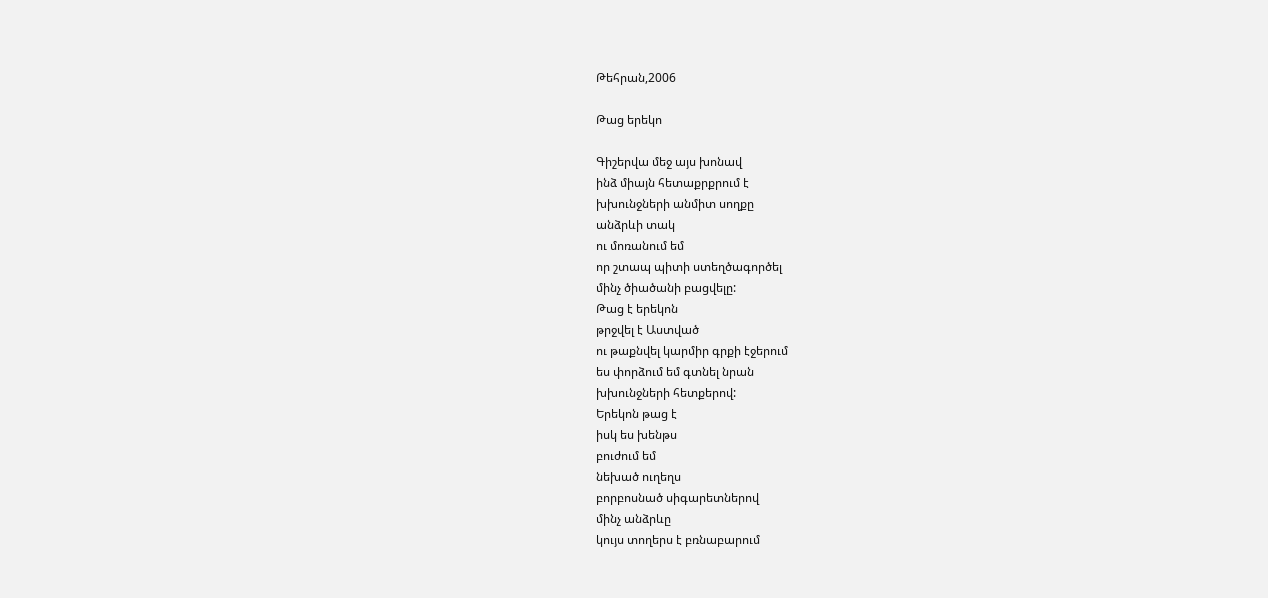Թեհրան,2006

Թաց երեկո

Գիշերվա մեջ այս խոնավ
ինձ միայն հետաքրքրում է
խխունջների անմիտ սողքը
անձրևի տակ
ու մոռանում եմ
որ շտապ պիտի ստեղծագործել
մինչ ծիածանի բացվելը:
Թաց է երեկոն
թրջվել է Աստված
ու թաքնվել կարմիր գրքի էջերում
ես փորձում եմ գտնել նրան
խխունջների հետքերով:
Երեկոն թաց է
իսկ ես խենթս
բուժում եմ
նեխած ուղեղս
բորբոսնած սիգարետներով
մինչ անձրևը
կույս տողերս է բռնաբարում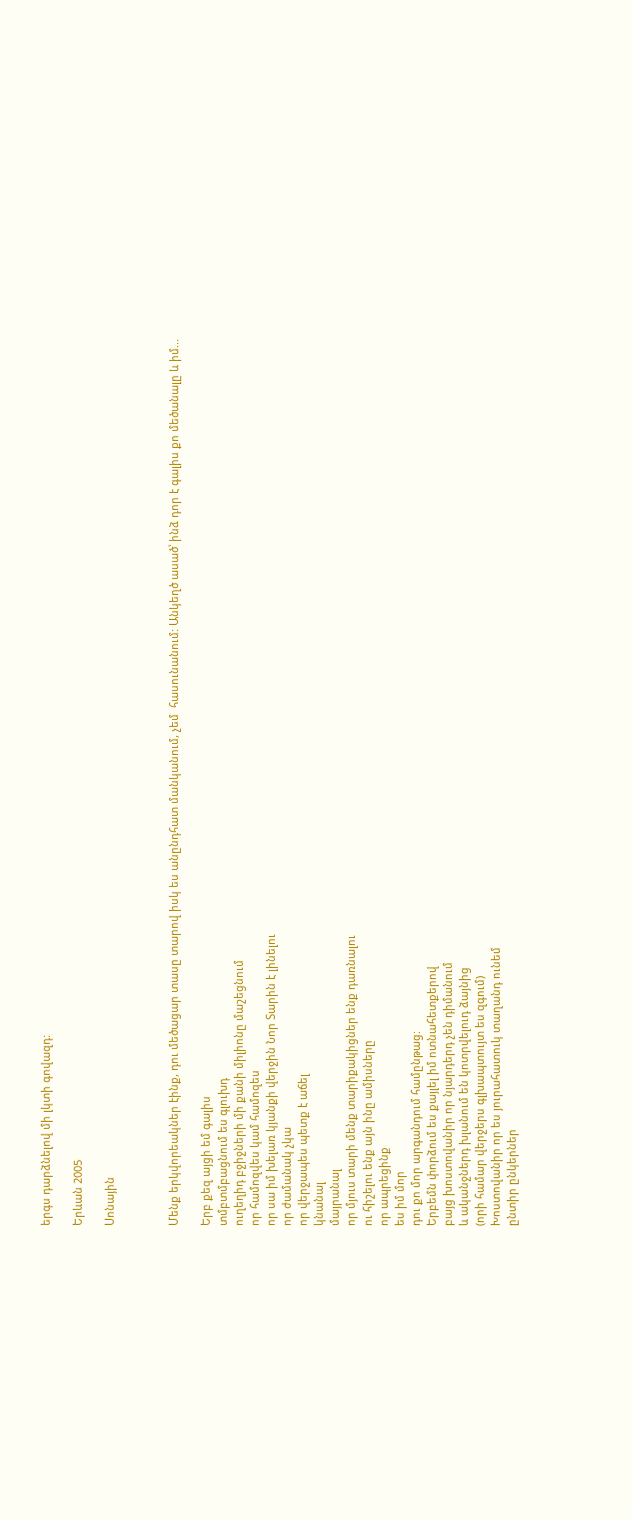երգս դարձնելով մի լկտի գովազդ:

Երևան 2005

Սոնային



Մենք երկվորեակներ էինք, դու մեծացար տասը տարով իսկ ես անընդհատ մանկանում, չեմ  հասունանում: Անկեղծ ասած՝ ինձ դոր է գալիս քո մեծանալը և իմ...

Երբ քեզ այցի եմ գալիս
տմբտմբացնում ես գլուխդ
ուղեղիդ բջիջների մի քանի միլիոնը մաշեցնում
որ համոզվես կամ համոզես
որ սա իմ խելառ կյանքի վերջին Նոր Տարին է լինելու
որ ժամանակ չկա
որ վերջապես պետք է աճել
կնանալ
մայրանալ
որ մյուս տարի մենք տարիքակիցներ ենք դառնալու
ու հիշելու ենք այն ինը ամիսները
որ ապրեցինք
ես իմ մոր
դու քո մոր արգանդում համընթաց:
Երբեմն փորձում ես քայլել իմ ոտնահետքերով
բայց խոստովանիր որ նյարդերդ չեն դիմանում
և ականջներդ խլանում են կոտրվելուդ ձայնից
(որի համար վերջերս գլխապտույտ ես զգում)
Խոստովանիր որ ես յուրահատուկ տաղանդ ունեմ
ընտիր ընկերներ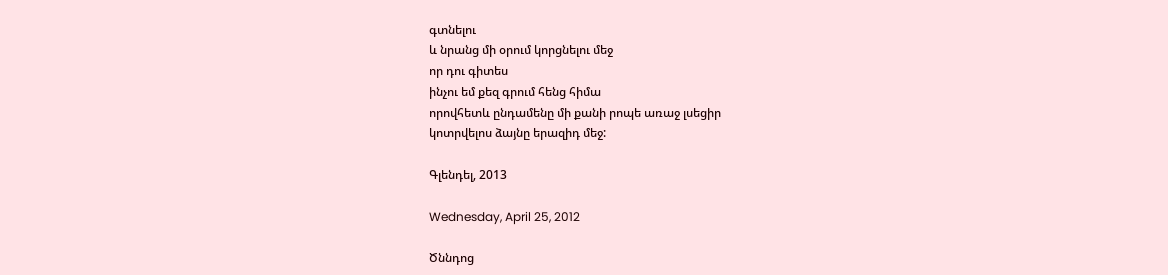գտնելու
և նրանց մի օրում կորցնելու մեջ
որ դու գիտես
ինչու եմ քեզ գրում հենց հիմա
որովհետև ընդամենը մի քանի րոպե առաջ լսեցիր
կոտրվելոս ձայնը երազիդ մեջ:

Գլենդել, 2013

Wednesday, April 25, 2012

Ծննդոց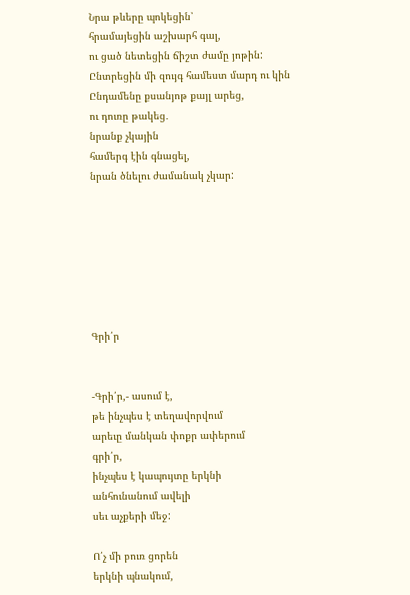Նրա թևերը պոկեցին՝
հրամայեցին աշխարհ գալ,
ու ցած նետեցին ճիշտ ժամը յոթին:
Ընտրեցին մի զույգ համեստ մարդ ու կին
Ընդամենը քսանյոթ քայլ արեց,
ու դուռը թակեց․
նրանք չկային
համերգ էին գնացել,
նրան ծնելու ժամանակ չկար:







Գրի՛ր


-Գրի՛ր,- ասում է,
թե ինչպես է տեղավորվում
արեւը մանկան փոքր ափերում
գրի՛ր,
ինչպես է կապույտը երկնի
անհունանում ավելի
սեւ աչքերի մեջ:

Ո՛չ մի բուռ ցորեն
երկնի պնակում,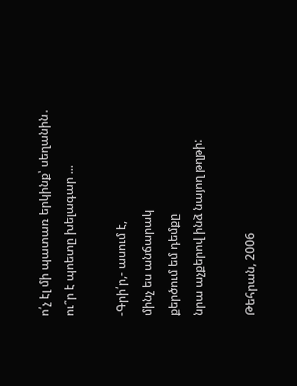ո՛չ էլ մի պատառ երկինք՝ սեղանին․
ու՞ր է պոետը խելագար ...

-Գրի՛ր,- ասում է,
մինչ ես անճարակ
քերծում եմ դեմքը
նրա աչքերով ինձ նայող թղթի:

Թեհրան, 2006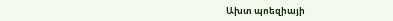Ախտ պոեզիայի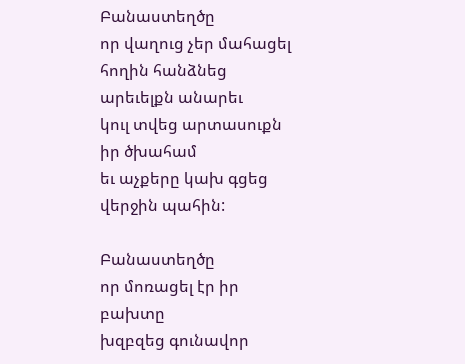Բանաստեղծը
որ վաղուց չեր մահացել
հողին հանձնեց արեւելքն անարեւ
կուլ տվեց արտասուքն իր ծխահամ
եւ աչքերը կախ գցեց
վերջին պահին:

Բանաստեղծը
որ մոռացել էր իր բախտը
խզբզեց գունավոր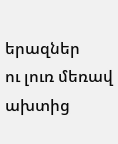երազներ
ու լուռ մեռավ
ախտից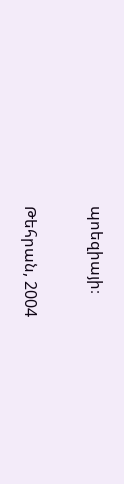պոեզիայի։

Թեհրան, 2004